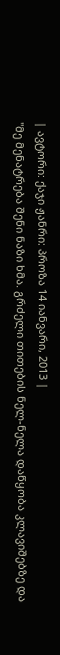| ავტორი: ქაჯი ჟანრი: პროზა 14 იანვარი, 2013 |
''მე მენატრება შენი ნაზი ხმა. გრძელი თითების ნელ-ნელა დაწყობა კლავიშებზე და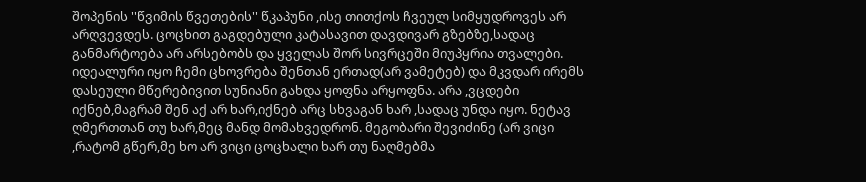შოპენის ''წვიმის წვეთების'' წკაპუნი ,ისე თითქოს ჩვეულ სიმყუდროვეს არ არღვევდეს. ცოცხით გაგდებული კატასავით დავდივარ გზებზე,სადაც განმარტოება არ არსებობს და ყველას შორ სივრცეში მიუპყრია თვალები. იდეალური იყო ჩემი ცხოვრება შენთან ერთად(არ ვამეტებ) და მკვდარ ირემს დასეული მწერებივით სუნიანი გახდა ყოფნა არყოფნა. არა ,ვცდები იქნებ,მაგრამ შენ აქ არ ხარ,იქნებ არც სხვაგან ხარ ,სადაც უნდა იყო. ნეტავ ღმერთთან თუ ხარ,მეც მანდ მომახვედრონ. მეგობარი შევიძინე (არ ვიცი ,რატომ გწერ,მე ხო არ ვიცი ცოცხალი ხარ თუ ნაღმებმა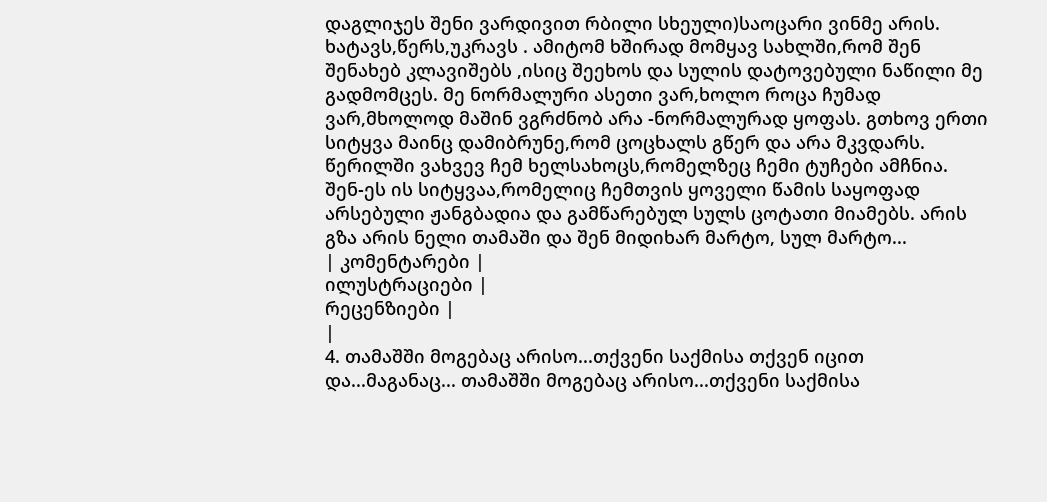დაგლიჯეს შენი ვარდივით რბილი სხეული)საოცარი ვინმე არის. ხატავს,წერს,უკრავს . ამიტომ ხშირად მომყავ სახლში,რომ შენ შენახებ კლავიშებს ,ისიც შეეხოს და სულის დატოვებული ნაწილი მე გადმომცეს. მე ნორმალური ასეთი ვარ,ხოლო როცა ჩუმად ვარ,მხოლოდ მაშინ ვგრძნობ არა -ნორმალურად ყოფას. გთხოვ ერთი სიტყვა მაინც დამიბრუნე,რომ ცოცხალს გწერ და არა მკვდარს. წერილში ვახვევ ჩემ ხელსახოცს,რომელზეც ჩემი ტუჩები ამჩნია. შენ-ეს ის სიტყვაა,რომელიც ჩემთვის ყოველი წამის საყოფად არსებული ჟანგბადია და გამწარებულ სულს ცოტათი მიამებს. არის გზა არის ნელი თამაში და შენ მიდიხარ მარტო, სულ მარტო...
| კომენტარები |
ილუსტრაციები |
რეცენზიები |
|
4. თამაშში მოგებაც არისო...თქვენი საქმისა თქვენ იცით და...მაგანაც... თამაშში მოგებაც არისო...თქვენი საქმისა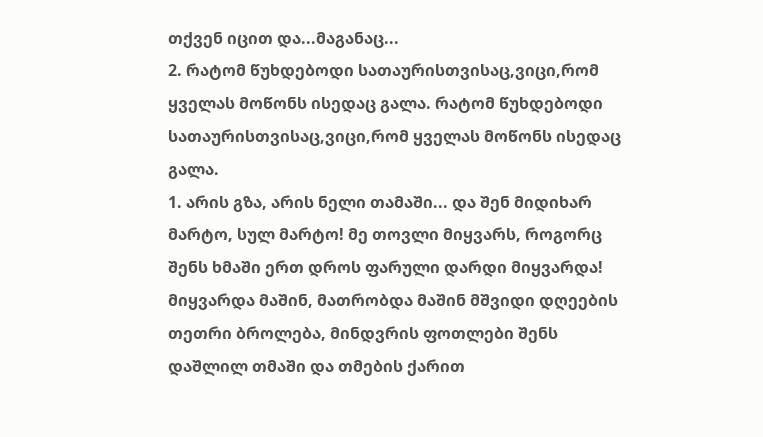თქვენ იცით და...მაგანაც...
2. რატომ წუხდებოდი სათაურისთვისაც,ვიცი,რომ ყველას მოწონს ისედაც გალა. რატომ წუხდებოდი სათაურისთვისაც,ვიცი,რომ ყველას მოწონს ისედაც გალა.
1. არის გზა, არის ნელი თამაში... და შენ მიდიხარ მარტო, სულ მარტო! მე თოვლი მიყვარს, როგორც შენს ხმაში ერთ დროს ფარული დარდი მიყვარდა! მიყვარდა მაშინ, მათრობდა მაშინ მშვიდი დღეების თეთრი ბროლება, მინდვრის ფოთლები შენს დაშლილ თმაში და თმების ქარით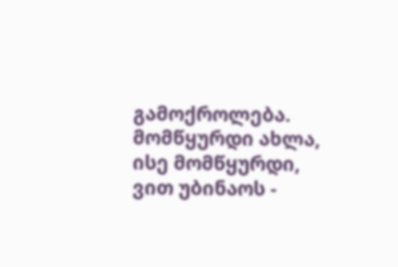გამოქროლება. მომწყურდი ახლა, ისე მომწყურდი, ვით უბინაოს -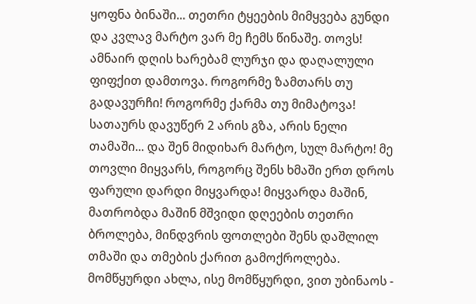ყოფნა ბინაში... თეთრი ტყეების მიმყვება გუნდი და კვლავ მარტო ვარ მე ჩემს წინაშე. თოვს! ამნაირ დღის ხარებამ ლურჯი და დაღალული ფიფქით დამთოვა. როგორმე ზამთარს თუ გადავურჩი! როგორმე ქარმა თუ მიმატოვა!
სათაურს დავუწერ 2 არის გზა, არის ნელი თამაში... და შენ მიდიხარ მარტო, სულ მარტო! მე თოვლი მიყვარს, როგორც შენს ხმაში ერთ დროს ფარული დარდი მიყვარდა! მიყვარდა მაშინ, მათრობდა მაშინ მშვიდი დღეების თეთრი ბროლება, მინდვრის ფოთლები შენს დაშლილ თმაში და თმების ქარით გამოქროლება. მომწყურდი ახლა, ისე მომწყურდი, ვით უბინაოს -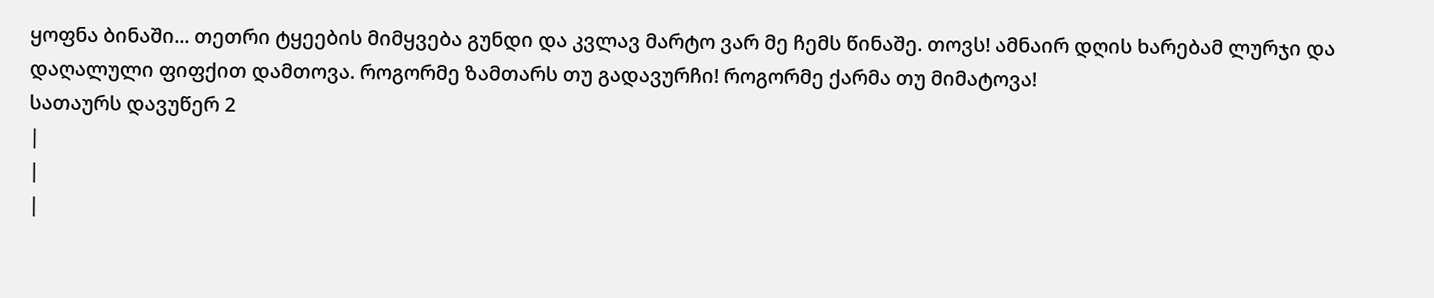ყოფნა ბინაში... თეთრი ტყეების მიმყვება გუნდი და კვლავ მარტო ვარ მე ჩემს წინაშე. თოვს! ამნაირ დღის ხარებამ ლურჯი და დაღალული ფიფქით დამთოვა. როგორმე ზამთარს თუ გადავურჩი! როგორმე ქარმა თუ მიმატოვა!
სათაურს დავუწერ 2
|
|
|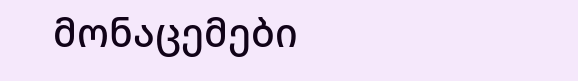მონაცემები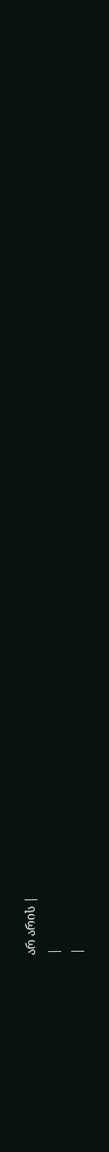არ არის |
|
|